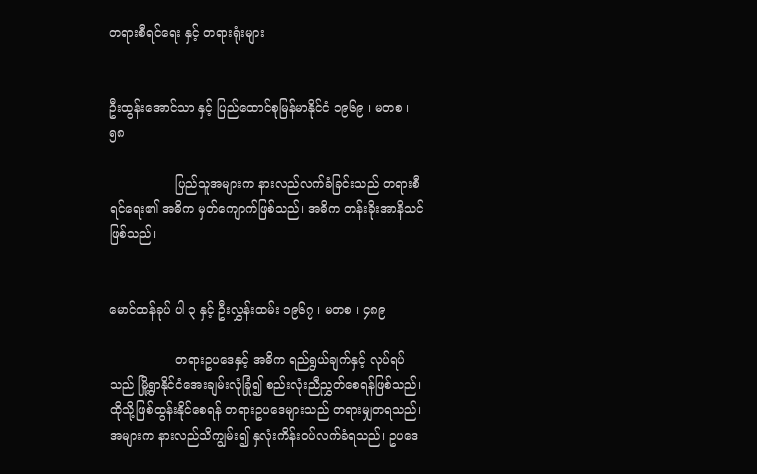တရားစီရင်ရေး နှင့် တရားရုံးများ


ဦးထွန်းအောင်သာ နှင့် ပြည်ထောင်စုမြန်မာနိုင်ငံ ၁၉၆၉ ၊ မတစ ၊ ၅၈

                 ပြည်သူအများက နားလည်လက်ခံခြင်းသည် တရားစီရင်ရေး၏ အဓိက မှတ်ကျောက်ဖြစ်သည်၊ အဓိက တန်းခိုးအာနိသင်ဖြစ်သည်၊


မောင်ထန်ခုပ် ပါ ၃ နှင့် ဦးလွှန်းထမ်း ၁၉၆၇ ၊ မတစ ၊ ၄၈၉

                 တရားဥပဒေနှင့် အဓိက ရည်ရွယ်ချက်နှင့် လုပ်ရပ်သည် မြို့ရွာနိုင်ငံအေးချမ်းလုံခြုံ၍ စည်းလုံးညီညွှတ်စေရန်ဖြစ်သည်၊ ထိုသို့ဖြစ်ထွန်းနိုင်စေရန် တရားဥပဒေများသည် တရားမျှတရသည်၊ အများက နားလည်သိကျွမ်း၍ နှလုံးကိန်း၀ပ်လက်ခံရသည်၊ ဥပဒေ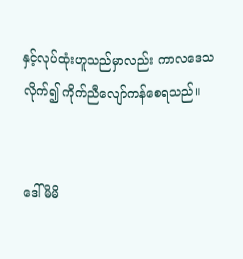နှင့်လုပ်ထုံးဟူသည်မှာလည်း ကာလဒေသလိုက်၍ ကိုက်ညီလျော်ကန်စေရသည်။


ဒေါ်မိမိ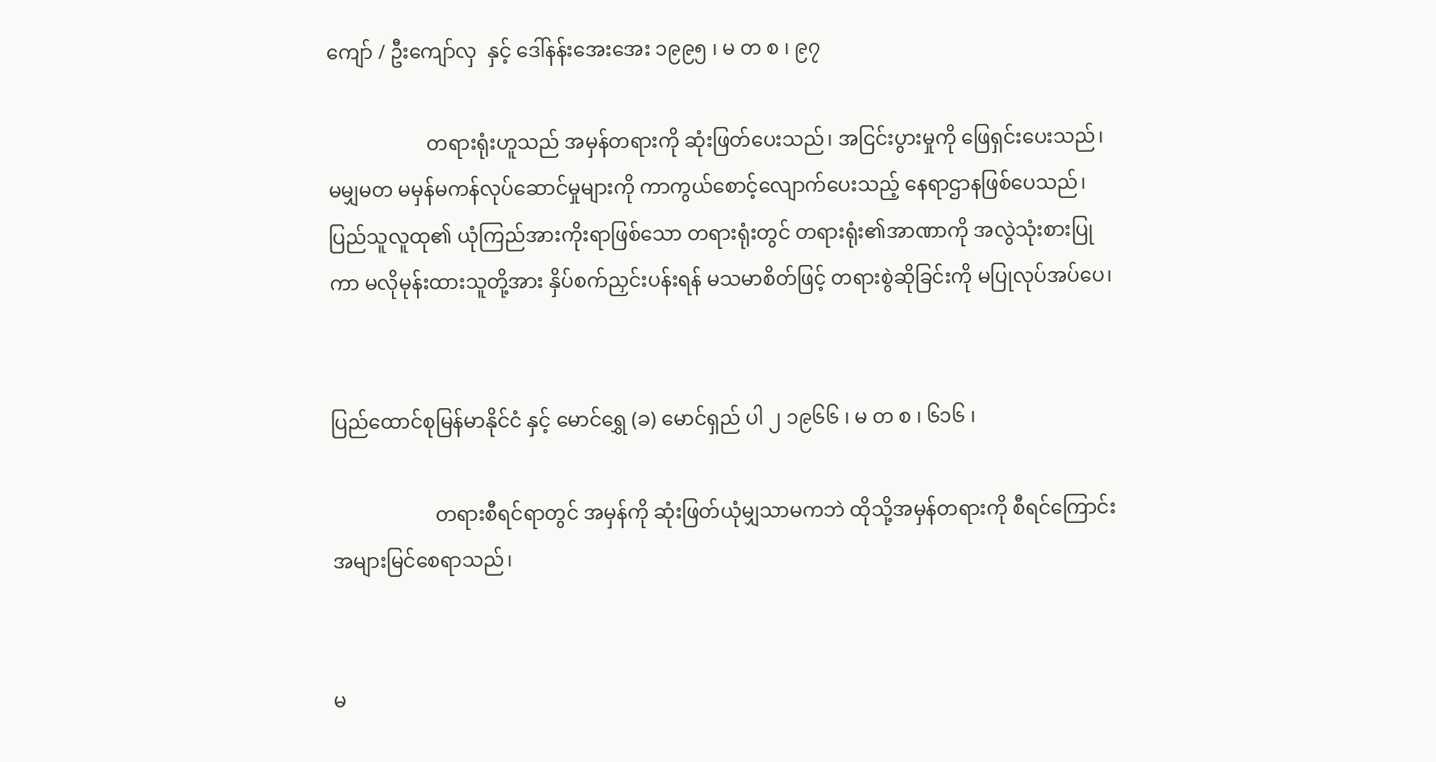ကျော် / ဦးကျော်လှ  နှင့် ဒေါ်နန်းအေးအေး ၁၉၉၅ ၊ မ တ စ ၊ ၉၇

                    တရားရုံးဟူသည် အမှန်တရားကို ဆုံးဖြတ်ပေးသည်၊ အငြင်းပွားမှုကို ဖြေရှင်းပေးသည်၊ မမျှမတ မမှန်မကန်လုပ်ဆောင်မှုများကို ကာကွယ်စောင့်လျောက်ပေးသည့် နေရာဌာနဖြစ်ပေသည်၊ ပြည်သူလူထု၏ ယုံကြည်အားကိုးရာဖြစ်သော တရားရုံးတွင် တရားရုံး၏အာဏာကို အလွဲသုံးစားပြုကာ မလိုမုန်းထားသူတို့အား နှိပ်စက်ညှင်းပန်းရန် မသမာစိတ်ဖြင့် တရားစွဲဆိုခြင်းကို မပြုလုပ်အပ်ပေ၊


ပြည်ထောင်စုမြန်မာနိုင်ငံ နှင့် မောင်ရွှေ (ခ) မောင်ရှည် ပါ ၂ ၁၉၆၆ ၊ မ တ စ ၊ ၆၁၆ ၊

                     တရားစီရင်ရာတွင် အမှန်ကို ဆုံးဖြတ်ယုံမျှသာမကဘဲ ထိုသို့အမှန်တရားကို စီရင်ကြောင်း အများမြင်စေရာသည်၊


မ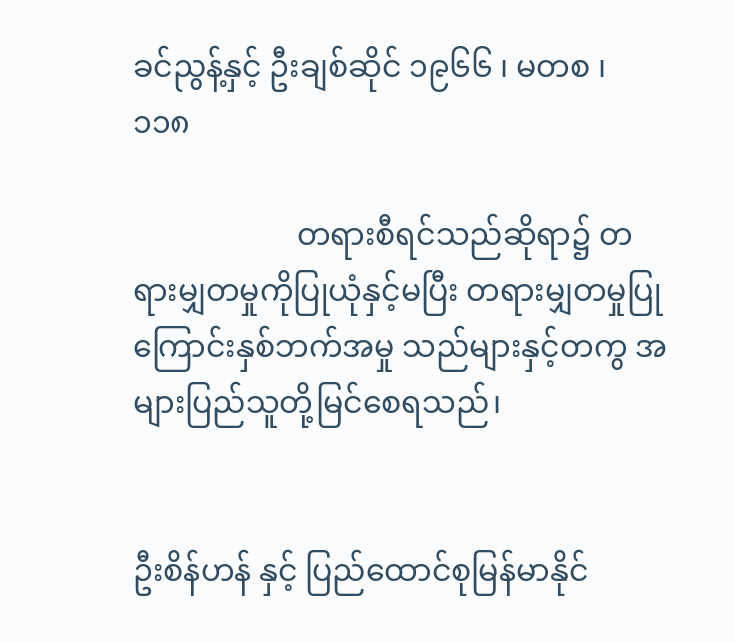ခင်ညွန့်နှင့် ဦးချစ်ဆိုင် ၁၉၆၆ ၊ မတစ ၊ ၁၁၈

                     တရားစီရင်သည်ဆိုရာ၌ တရားမျှတမှုကိုပြုယုံနှင့်မပြီး တရားမျှတမှုပြုကြောင်းနှစ်ဘက်အမှု သည်များနှင့်တကွ အများပြည်သူတို့မြင်စေရသည်၊


ဦးစိန်ဟန် နှင့် ပြည်ထောင်စုမြန်မာနိုင်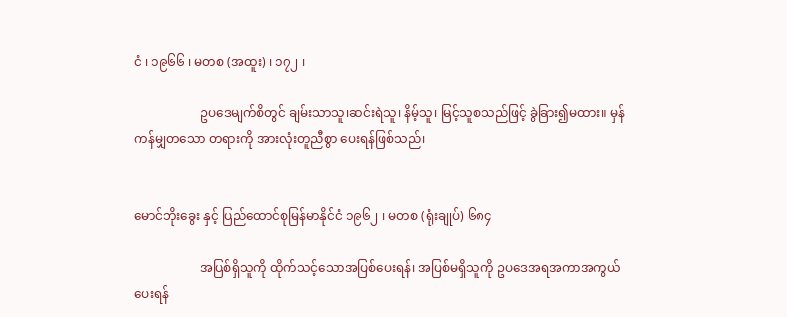ငံ ၊ ၁၉၆၆ ၊ မတစ (အထူး) ၊ ၁၇၂ ၊

                     ဥပဒေမျက်စိတွင် ချမ်းသာသူ၊ဆင်းရဲသူ၊ နိမ့်သူ၊ မြင့်သူစသည်ဖြင့် ခွဲခြား၍မထား။ မှန်ကန်မျှတသော တရားကို အားလုံးတူညီစွာ ပေးရန်ဖြစ်သည်၊


မောင်ဘိုးခွေး နှင့် ပြည်ထောင်စုမြန်မာနိုင်ငံ ၁၉၆၂ ၊ မတစ (ရုံးချုပ်) ၆၈၄

                     အပြစ်ရှိသူကို ထိုက်သင့်သောအပြစ်ပေးရန်၊ အပြစ်မရှိသူကို ဥပဒေအရအကာအကွယ်ပေးရန်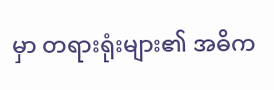မှာ တရားရုံးများ၏ အဓိက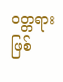၀တ္တရားဖြစ်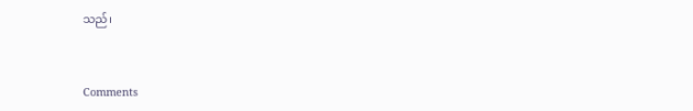သည်၊


Comments